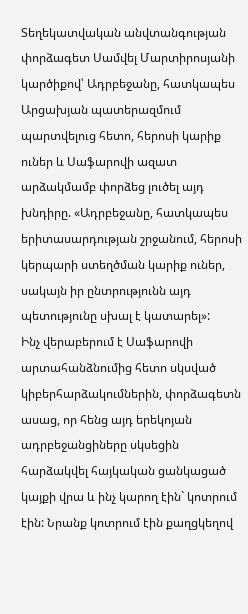Տեղեկատվական անվտանգության փորձագետ Սամվել Մարտիրոսյանի կարծիքով՝ Ադրբեջանը, հատկապես Արցախյան պատերազմում պարտվելուց հետո, հերոսի կարիք ուներ և Սաֆարովի ազատ արձակմամբ փորձեց լուծել այդ խնդիրը. «Ադրբեջանը, հատկապես երիտասարդության շրջանում, հերոսի կերպարի ստեղծման կարիք ուներ, սակայն իր ընտրությունն այդ պետությունը սխալ է կատարել»:
Ինչ վերաբերում է Սաֆարովի արտահանձնումից հետո սկսված կիբերհարձակումներին, փորձագետն ասաց, որ հենց այդ երեկոյան ադրբեջանցիները սկսեցին հարձակվել հայկական ցանկացած կայքի վրա և ինչ կարող էին` կոտրում էին: Նրանք կոտրում էին քաղցկեղով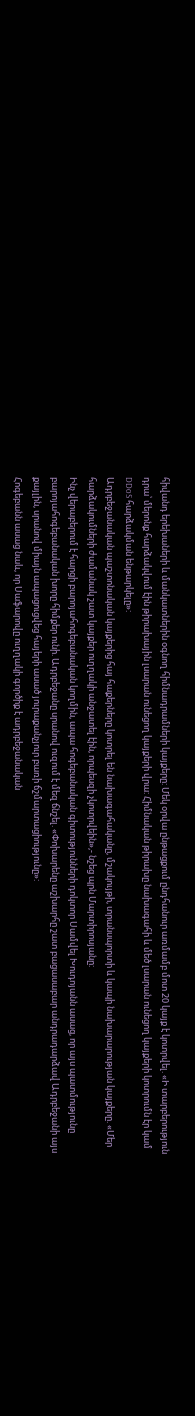հիվանդ երեխաների և մանկատներին օգնող հիմնադրամների կայքերը: Մեկ օրվա ընթացքում ընդհանուր առմամբ մոտ 20 կայք է կոտրվել. «Ի տարբերություն դրա՝ մերոնք հարձակվում էին թիրախային լսարան ունեցող կայքերի վրա: Հիմնական թիրախը նախագահի և մեծ լսարան ունեցող կայքերի կոտրումն էր կամ DDoS հարձակման ենթարկելը»:
Ադրբեջանական պաշտոնական կայքերից հայ հաքերները կոտրել են նախագահականը, մշակույթի, տրանսպորտի և կապի նախարարության կայքերը. «Մեր հարձակումների ժամանակ շատ կայքեր ուղղակի անջատել էին, որպեսզի չկոտրվեին»,- նշեց պրն Մարտիրոսյանը:
Ինչ վերաբերում է հարցի բարոյահոգեբանական կողմին, ապա հոգեբանական գիտությունների դոկտոր Սամվել Խուդոյանն ասաց, որ այս պատմությունը բարոյահոգեբանական խորը հիմքեր ունի. Ադրբեջանը սրանով ուզում է մեզ ճնշել. «Փոխարենը աշխարհը շատ բացասաբար անդրադարձավ Ադրբեջանի այս քայլին, սրանով միայն ապացուցվեց հայերի ասած յուրաքանչյուր բառի ճշմարտացիությունը»:
Հոգեբանն ասաց նաև, որ Սաֆարովը ուղղակի գործիք է ադրբեջանական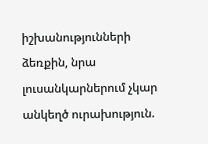իշխանությունների ձեռքին, նրա լուսանկարներում չկար անկեղծ ուրախություն.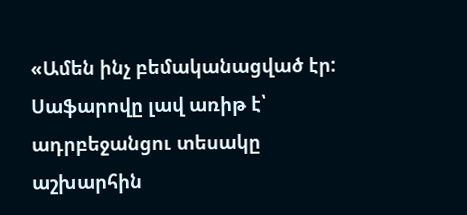«Ամեն ինչ բեմականացված էր: Սաֆարովը լավ առիթ է՝ ադրբեջանցու տեսակը աշխարհին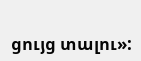ցույց տալու»: